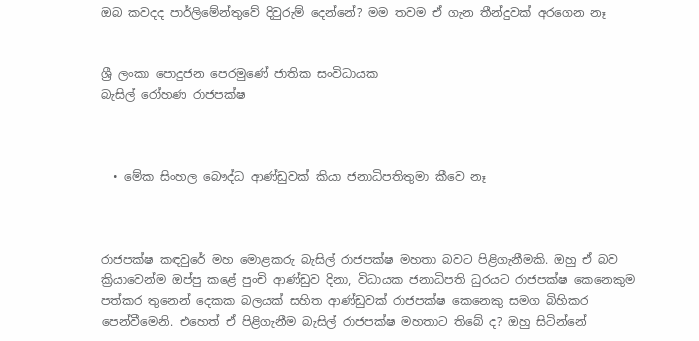ඔබ කවදද පාර්ලිමේන්තුවේ දිවුරුම් දෙන්නේ? මම තවම ඒ ගැන තීන්දුවක් අරගෙන නෑ


ශ්‍රී ලංකා පොදුජන පෙරමුණේ ජාතික සංවිධායක
බැසිල් රෝහණ රාජපක්ෂ



  • මේක සිංහල බෞද්ධ ආණ්ඩුවක් කියා ජනාධිපතිතුමා කීවෙ නෑ



රාජපක්ෂ කඳවුරේ මහ මොළකරු බැසිල් රාජපක්ෂ මහතා බවට පිළිගැනීමකි. ඔහු ඒ බව ක්‍රියාවෙන්ම ඔප්පු කළේ පුංචි ආණ්ඩුව දිනා, විධායක ජනාධිපති ධුරයට රාජපක්ෂ කෙනෙකුම පත්කර තුනෙන් දෙකක බලයක් සහිත ආණ්ඩුවක් රාජපක්ෂ කෙනෙකු සමග බිහිකර පෙන්වීමෙනි. එහෙත් ඒ පිළිගැනීම බැසිල් රාජපක්ෂ මහතාට තිබේ ද? ඔහු සිටින්නේ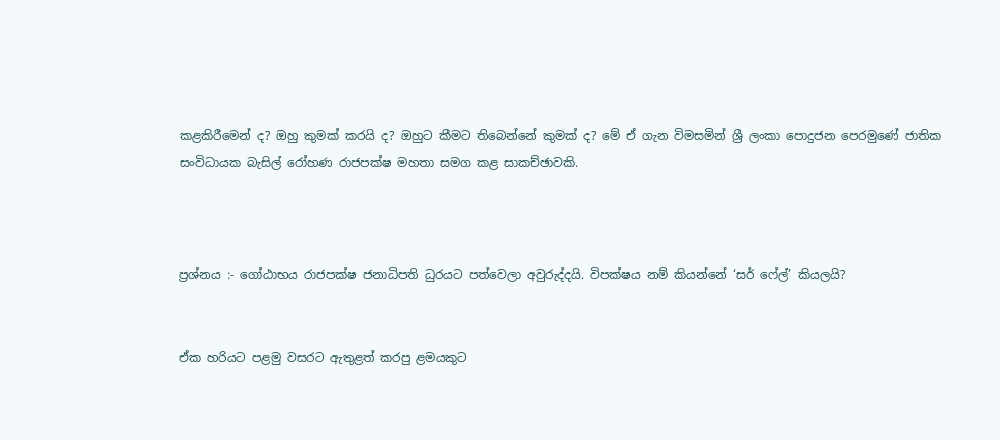කළකිරීමෙන් ද? ඔහු කුමක් කරයි ද? ඔහුට කීමට තිබෙන්නේ කුමක් ද? මේ ඒ ගැන විමසමින් ශ්‍රී ලංකා පොදුජන පෙරමුණේ ජාතික සංවිධායක බැසිල් රෝහණ රාජපක්ෂ මහතා සමග කළ සාකච්ඡාවකි.



ප්‍රශ්නය :- ගෝඨාභය රාජපක්ෂ ජනාධිපති ධුරයට පත්වෙලා අවුරුද්දයි. විපක්ෂය නම් කියන්නේ ‘සර් ෆේල්’ කියලයි?


ඒක හරියට පළමු වසරට ඇතුළත් කරපු ළමයකුට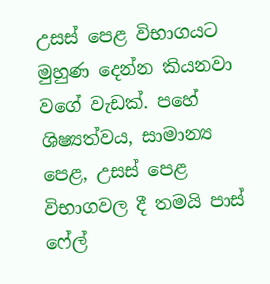උසස් පෙළ විභාගයට මුහුණ දෙන්න කියනවා වගේ වැඩක්. පහේ ශිෂ්‍යත්වය, සාමාන්‍ය පෙළ, උසස් පෙළ විභාගවල දී තමයි පාස් ෆේල්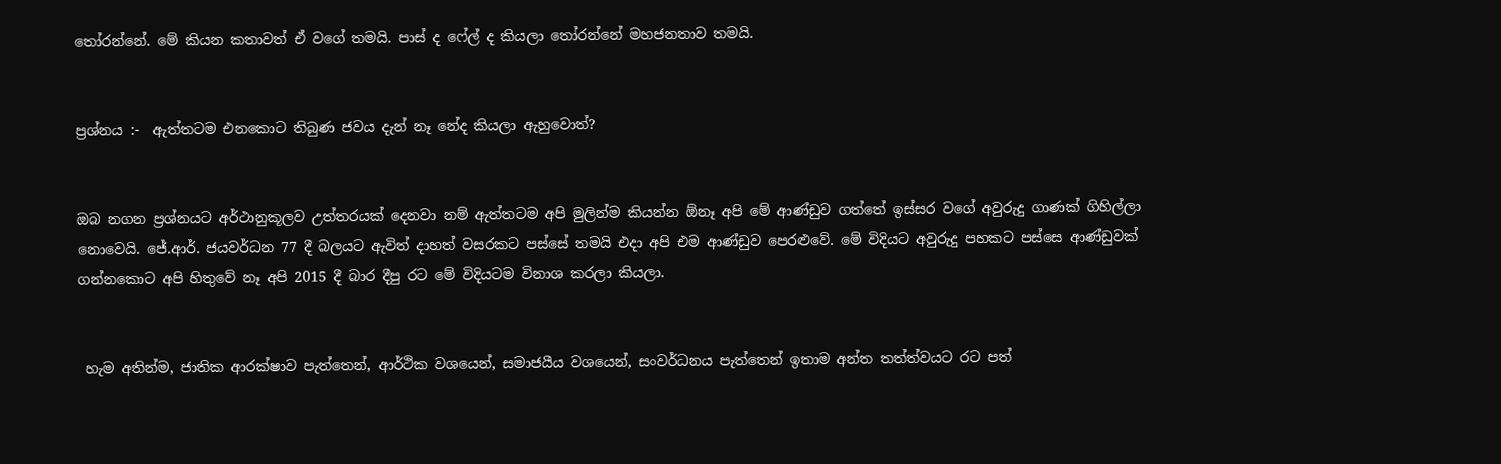තෝරන්නේ. මේ කියන කතාවත් ඒ වගේ තමයි. පාස් ද ෆේල් ද කියලා තෝරන්නේ මහජනතාව තමයි.


ප්‍රශ්නය :-  ඇත්තටම එනකොට තිබුණ ජවය දැන් නෑ නේද කියලා ඇහුවොත්?


ඔබ නගන ප්‍රශ්නයට අර්ථානුකූලව උත්තරයක් දෙනවා නම් ඇත්තටම අපි මුලින්ම කියන්න ඕනෑ අපි මේ ආණ්ඩුව ගත්තේ ඉස්සර වගේ අවුරුදු ගාණක් ගිහිල්ලා නොවෙයි. ජේ.ආර්. ජයවර්ධන 77 දී බලයට ඇවිත් ද‌ාහත් වසරකට පස්සේ තමයි එද‌ා අපි එම ආණ්ඩුව පෙරළුවේ. මේ විදියට අවුරුදු පහකට පස්සෙ ආණ්ඩුවක් ගන්නකොට අපි හිතුවේ නෑ අපි 2015 දී බාර දීපු රට මේ විදියටම විනාශ කරලා කියලා.


 හැම අතින්ම, ජාතික ආරක්ෂාව පැත්තෙන්, ආර්ථික වශයෙන්, සමාජයීය වශයෙන්, සංවර්ධනය පැත්තෙන් ඉතාම අන්ත තත්ත්වයට රට පත්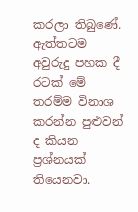කරලා තිබුණේ. ඇත්තටම අවුරුදු පහක දී රටක් මේ තරම්ම විනාශ කරන්න පුළුවන් ද කියන ප්‍රශ්නයක් තියෙනවා.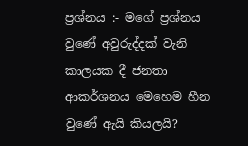ප්‍රශ්නය :- මගේ ප්‍රශ්නය වුණේ අවුරුද්දක් වැනි කාලයක දී ජනතා ආකර්ශනය මෙහෙම හීන වුණේ ඇයි කියලයි?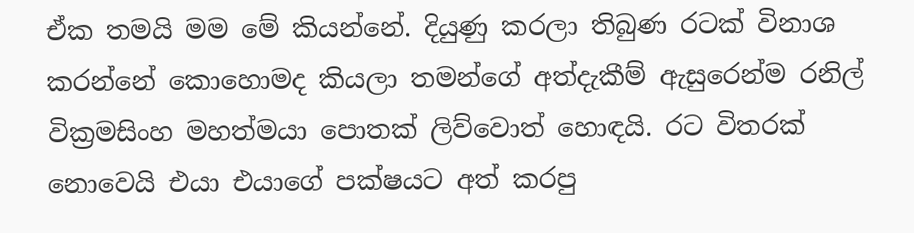ඒක තමයි මම මේ කියන්නේ. දියුණු කරලා තිබුණ රටක් විනාශ කරන්නේ කොහොමද කියලා තමන්ගේ අත්දැකීම් ඇසුරෙන්ම රනිල් වික්‍රමසිංහ මහත්මයා පොතක් ලිව්වොත් හොඳයි. රට විතරක් නොවෙයි එයා එයාගේ පක්ෂයට අත් කරපු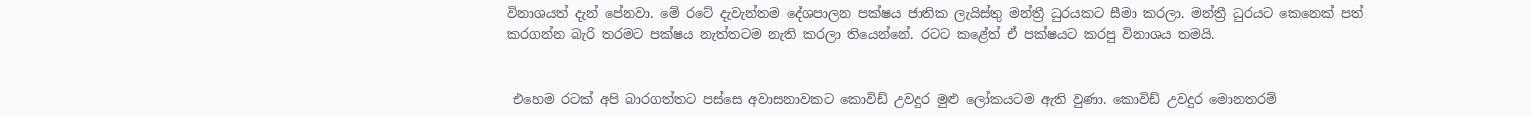විනාශයත් දැන් පේනවා. මේ රටේ දැවැන්තම දේශපාලන පක්ෂය ජාතික ලැයිස්තු මන්ත්‍රී ධුරයකට සීමා කරලා. මන්ත්‍රී ධුරයට කෙනෙක් පත් කරගන්න බැරි තරමට පක්ෂය නැත්තටම නැති කරලා තියෙන්නේ. රටට කළේත් ඒ පක්ෂයට කරපු විනාශය තමයි.


 එහෙම රටක් අපි බාරගත්තට පස්සෙ අවාසනාවකට කොවිඩ් උවදුර මුළු ලෝකයටම ඇති වුණා. කොවිඩ් උවදුර මොනතරම්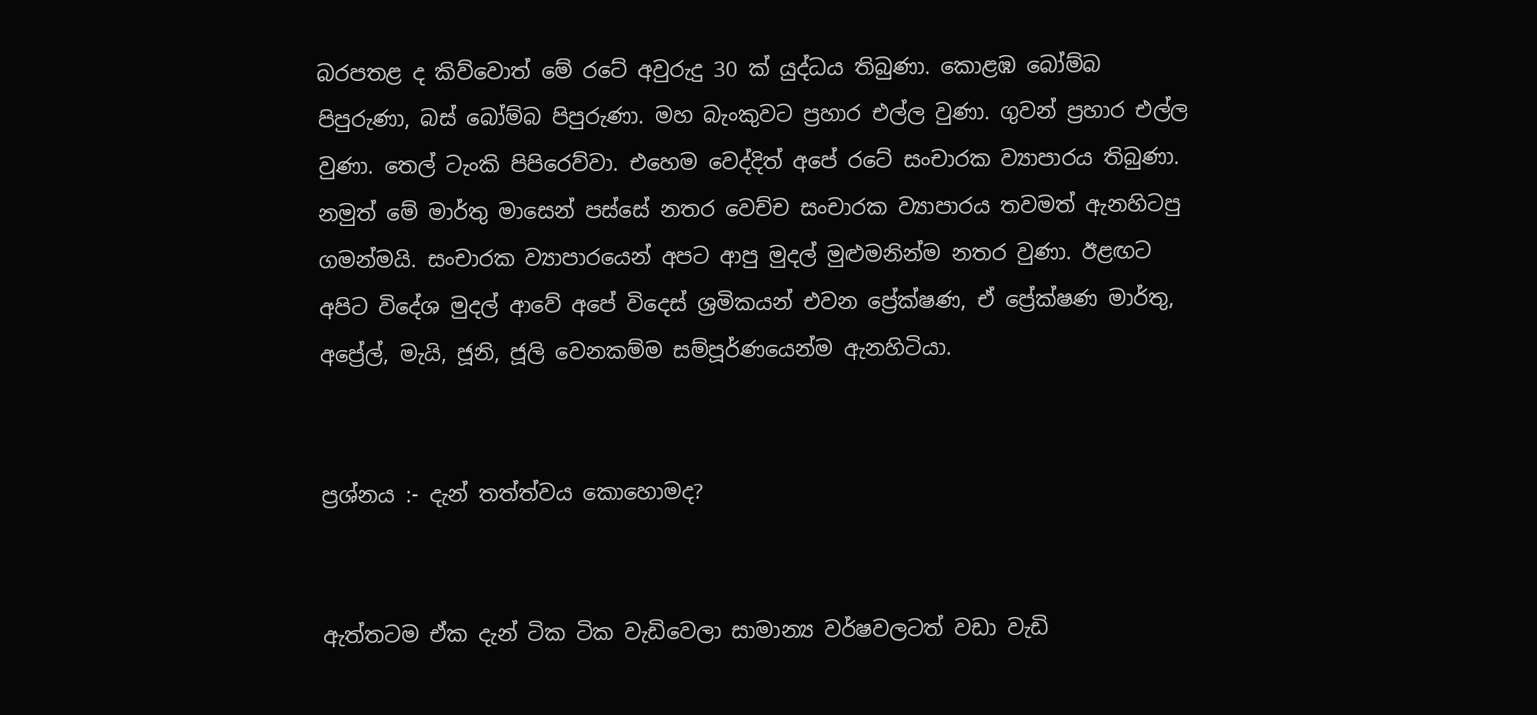බරපතළ ද කිව්වොත් මේ රටේ අවුරුදු 30 ක් යුද්ධය තිබුණා. කොළඹ බෝම්බ පිපුරුණා, බස් බෝම්බ පිපුරුණා. මහ බැංකුවට ප්‍රහාර එල්ල වුණා. ගුවන් ප්‍රහාර එල්ල වුණා. තෙල් ටැංකි පිපිරෙව්වා. එහෙම වෙද්දිත් අපේ රටේ සංචාරක ව්‍යාපාරය තිබුණා. නමුත් මේ මාර්තු මාසෙන් පස්සේ නතර වෙච්ච සංචාරක ව්‍යාපාරය තවමත් ඇනහිටපු ගමන්මයි. සංචාරක ව්‍යාපාරයෙන් අපට ආපු මුදල් මුළුමනින්ම නතර වුණා. ඊළඟට අපිට විදේශ මුදල් ආවේ අපේ විදෙස් ශ්‍රමිකයන් එවන ප්‍රේක්ෂණ, ඒ ප්‍රේක්ෂණ මාර්තු, අප්‍රේල්, මැයි, ජූනි, ජූලි වෙනකම්ම සම්පූර්ණයෙන්ම ඇනහිටියා.


ප්‍රශ්නය :- දැන් තත්ත්වය කොහොමද?


ඇත්තටම ඒක දැන් ටික ටික වැඩිවෙලා සාමාන්‍ය වර්ෂවලටත් වඩා වැඩි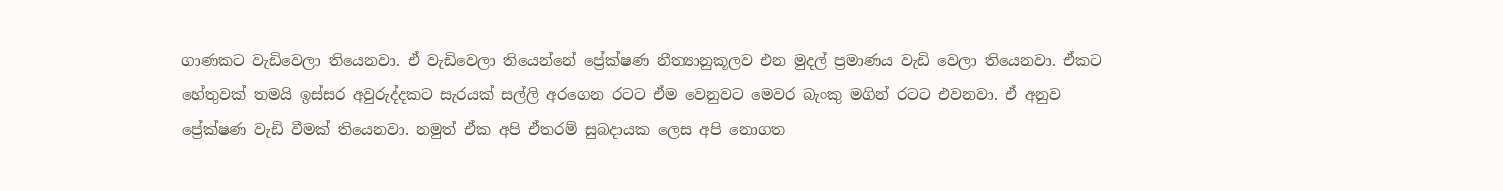ගාණකට වැඩිවෙලා තියෙනවා. ඒ වැඩිවෙලා තියෙන්නේ ප්‍රේක්ෂණ නීත්‍යානුකූලව එන මුදල් ප්‍රමාණය වැඩි වෙලා තියෙනවා. ඒකට හේතුවක් තමයි ඉස්සර අවුරුද්දකට සැරයක් සල්ලි අරගෙන රටට ඒම වෙනුවට මෙවර බැංකු මගින් රටට එවනවා. ඒ අනුව ප්‍රේක්ෂණ වැඩි වීමක් තියෙනවා. නමුත් ඒක අපි ඒතරම් සුබද‌ායක ලෙස අපි නොගත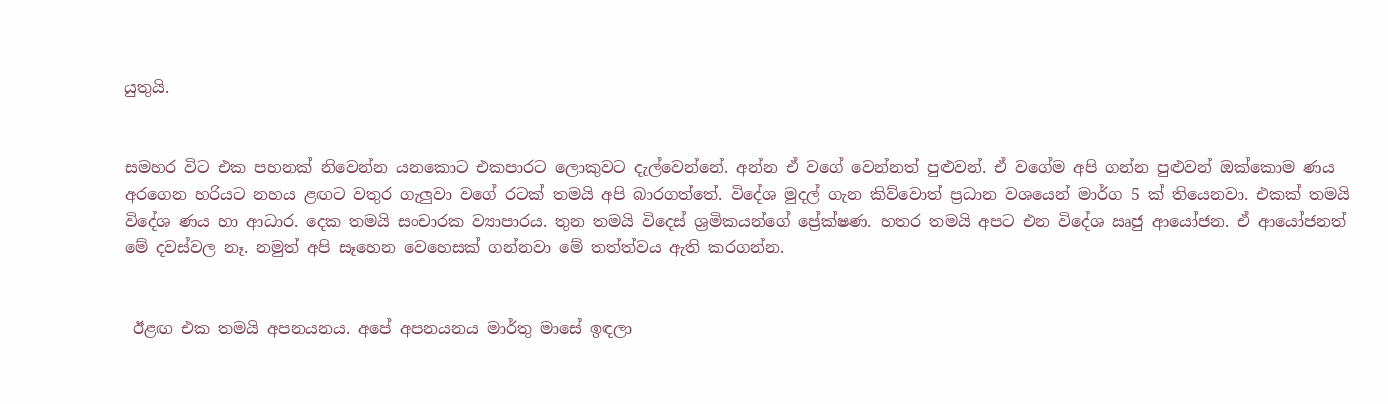යුතුයි.


සමහර විට එක පහනක් නිවෙන්න යනකොට එකපාරට ලොකුවට දැල්වෙන්නේ. අන්න ඒ වගේ වෙන්නත් පුළුවන්. ඒ වගේම අපි ගන්න පුළුවන් ඔක්කොම ණය අරගෙන හරියට නහය ළඟට වතුර ගැලුවා වගේ රටක් තමයි අපි බාරගත්තේ. විදේශ මුදල් ගැන කිව්වොත් ප්‍රධාන වශයෙන් මාර්ග 5 ක් තියෙනවා. එකක් තමයි විදේශ ණය හා ආධාර. දෙක තමයි සංචාරක ව්‍යාපාරය. තුන තමයි විදෙස් ශ්‍රමිකයන්ගේ ප්‍රේක්ෂණ. හතර තමයි අපට එන විදේශ ඍජු ආයෝජන. ඒ ආයෝජනත් මේ දවස්වල නෑ. නමුත් අපි සෑහෙන වෙහෙසක් ගන්නවා මේ තත්ත්වය ඇති කරගන්න.


 ඊළඟ එක තමයි අපනයනය. අපේ අපනයනය මාර්තු මාසේ ඉඳලා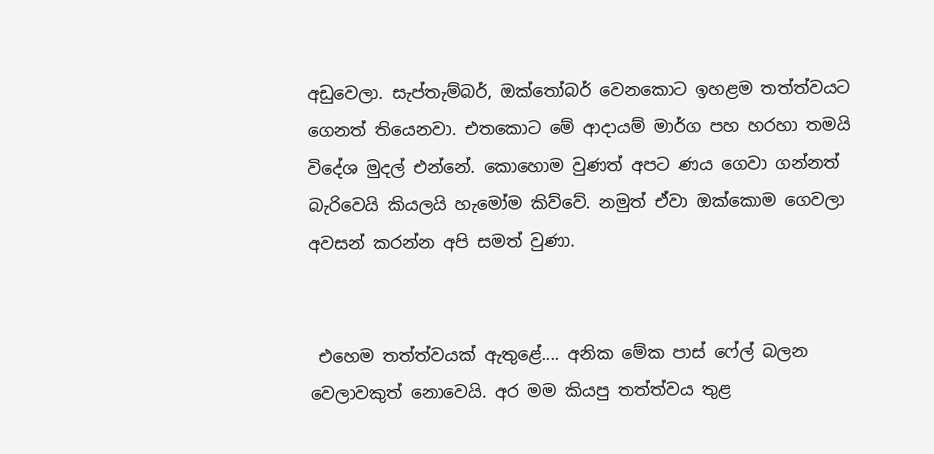අඩුවෙලා. සැප්තැම්බර්, ඔක්තෝබර් වෙනකොට ඉහළම තත්ත්වයට ගෙනත් තියෙනවා. එතකොට මේ ආද‌ායම් මාර්ග පහ හරහා තමයි විදේශ මුදල් එන්නේ. කොහොම වුණත් අපට ණය ගෙවා ගන්නත් බැරිවෙයි කියලයි හැමෝම කිව්වේ. නමුත් ඒවා ඔක්කොම ගෙවලා අවසන් කරන්න අපි සමත් වුණා.


 එහෙම තත්ත්වයක් ඇතුළේ.... අනික මේක පාස් ෆේල් බලන වෙලාවකුත් නොවෙයි. අර මම කියපු තත්ත්වය තුළ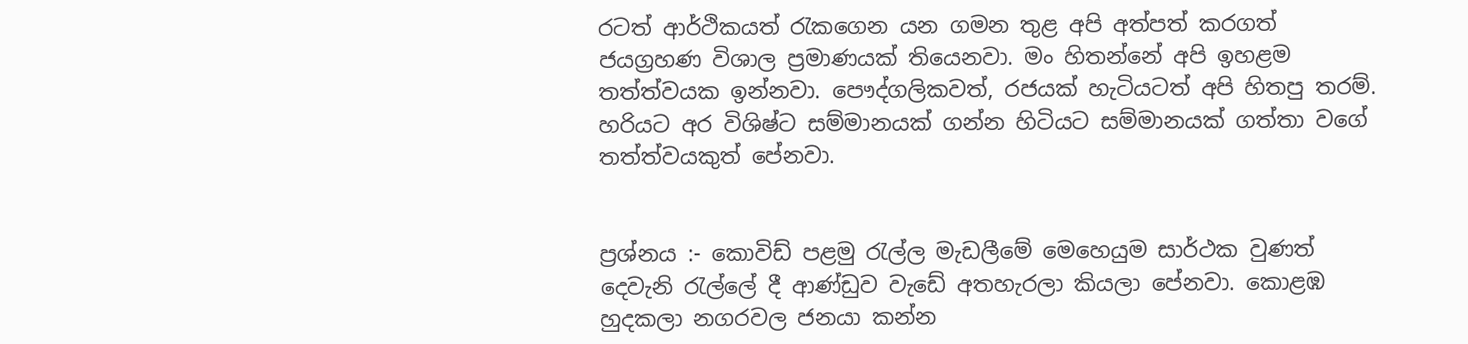රටත් ආර්ථිකයත් රැකගෙන යන ගමන තුළ අපි අත්පත් කරගත් ජයග්‍රහණ විශාල ප්‍රමාණයක් තියෙනවා. මං හිතන්නේ අපි ඉහළම තත්ත්වයක ඉන්නවා. පෞද්ගලිකවත්, රජයක් හැටියටත් අපි හිතපු තරම්. හරියට අර විශිෂ්ට සම්මානයක් ගන්න හිටියට සම්මානයක් ගත්තා වගේ තත්ත්වයකුත් පේනවා.


ප්‍රශ්නය :- කොවිඩ් පළමු රැල්ල මැඩලීමේ මෙහෙයුම සාර්ථක වුණත් දෙවැනි රැල්ලේ දී ආණ්ඩුව වැඩේ අතහැරලා කියලා පේනවා. කොළඹ හුදකලා නගරවල ජනයා කන්න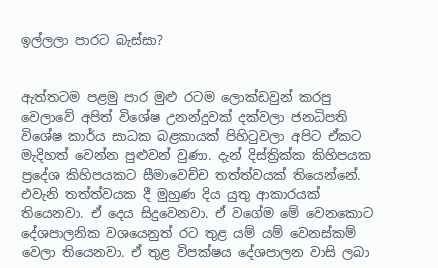ඉල්ලලා පාරට බැස්සා?


ඇත්තටම පළමු පාර මුළු රටම ලොක්ඩවුන් කරපු වෙලාවේ අපිත් විශේෂ උනන්දුවක් දක්වලා ජනධිපති විශේෂ කාර්ය සාධක බළකායක් පිහිටුවලා අපිට ඒකට මැදිහත් වෙන්න පුළුවන් වුණා. දැන් දිස්ත්‍රික්ක කිහිපයක ප්‍රදේශ කිහිපයකට සීමාවෙච්ච තත්ත්වයක් තියෙන්නේ. එවැනි තත්ත්වයක දී මුහුණ දිය යුතු ආකාරයක් තියෙනවා. ඒ දෙය සිදුවෙනවා. ඒ වගේම මේ වෙනකොට දේශපාලනික වශයෙනුත් රට තුළ යම් යම් වෙනස්කම් වෙලා තියෙනවා. ඒ තුළ විපක්ෂය දේශපාලන වාසි ලබා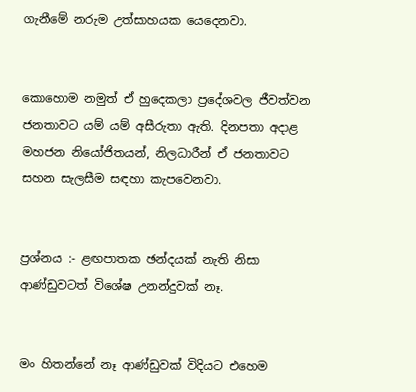ගැනීමේ නරුම උත්සාහයක යෙදෙනවා.


කොහොම නමුත් ඒ හුදෙකලා ප්‍රදේශවල ජීවත්වන ජනතාවට යම් යම් අසීරුතා ඇති. දිනපතා අද‌ාළ මහජන නියෝජිතයන්, නිලධාරීන් ඒ ජනතාවට සහන සැලසීම සඳහා කැපවෙනවා.


ප්‍රශ්නය :- ළඟපාතක ඡන්දයක් නැති නිසා ආණ්ඩුවටත් විශේෂ උනන්දුවක් නෑ.


මං හිතන්නේ නෑ ආණ්ඩුවක් විදියට එහෙම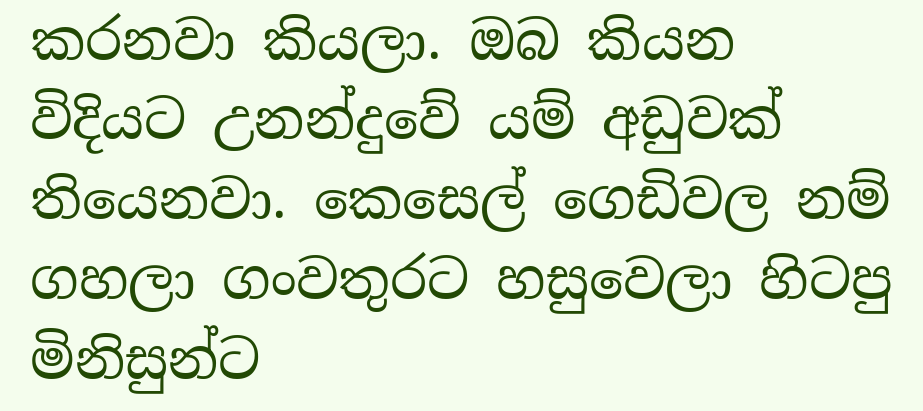කරනවා කියලා. ඔබ කියන විදියට උනන්දුවේ යම් අඩුවක් තියෙනවා. කෙසෙල් ගෙඩිවල නම් ගහලා ගංවතුරට හසුවෙලා හිටපු මිනිසුන්ට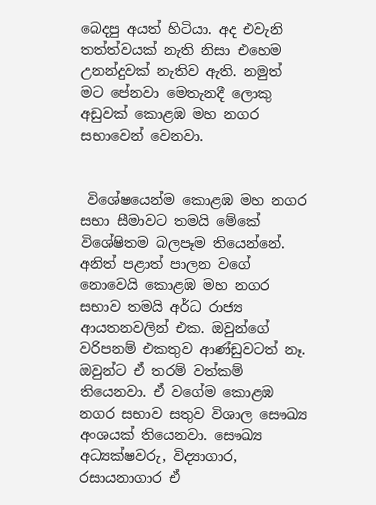බෙදපු අයත් හිටියා. අද එවැනි තත්ත්වයක් නැති නිසා එහෙම උනන්දුවක් නැතිව ඇති. නමුත් මට පේනවා මෙතැනදී ලොකු අඩුවක් කොළඹ මහ නගර සභාවෙන් වෙනවා.


 විශේෂයෙන්ම කොළඹ මහ නගර සභා සීමාවට තමයි මේකේ විශේෂිතම බලපෑම තියෙන්නේ. අනිත් පළාත් පාලන වගේ නොවෙයි කොළඹ මහ නගර සභාව තමයි අර්ධ රාජ්‍ය ආයතනවලින් එක. ඔවුන්ගේ වරිපනම් එකතුව ආණ්ඩුවටත් නෑ. ඔවුන්ට ඒ තරම් වත්කම් තියෙනවා. ඒ වගේම කොළඹ නගර සභාව සතුව විශාල සෞඛ්‍ය අංශයක් තියෙනවා. සෞඛ්‍ය අධ්‍යක්ෂවරු, විද්‍යාගාර, රසායනාගාර ඒ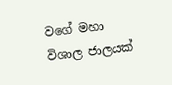වගේ මහා විශාල ජාලයක්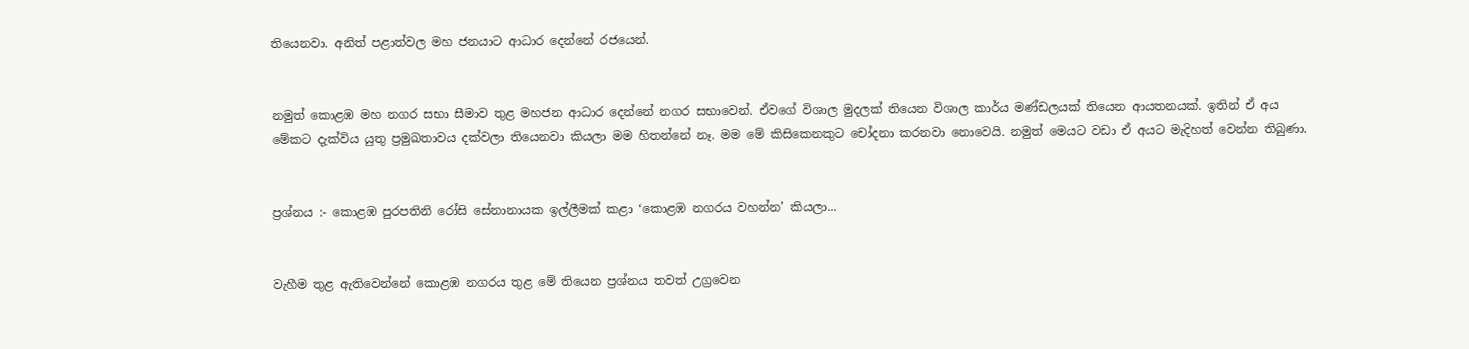තියෙනවා. අනිත් පළාත්වල මහ ජනයාට ආධාර දෙන්නේ රජයෙන්.


නමුත් කොළඹ මහ නගර සභා සීමාව තුළ මහජන ආධාර දෙන්නේ නගර සභාවෙන්. ඒවගේ විශාල මුදලක් තියෙන විශාල කාර්ය මණ්ඩලයක් තියෙන ආයතනයක්. ඉතින් ඒ අය මේකට දැක්විය යුතු ප්‍රමුඛතාවය දක්වලා තියෙනවා කියලා මම හිතන්නේ නෑ. මම මේ කිසිකෙනකුට චෝදනා කරනවා නොවෙයි. නමුත් මෙයට වඩා ඒ අයට මැදිහත් වෙන්න තිබුණා.


ප්‍රශ්නය :- කොළඹ පුරපතිනි රෝසි සේනානායක ඉල්ලීමක් කළා ‘කොළඹ නගරය වහන්න’ කියලා...


වැහීම තුළ ඇතිවෙන්නේ කොළඹ නගරය තුළ මේ තියෙන ප්‍රශ්නය තවත් උග්‍රවෙන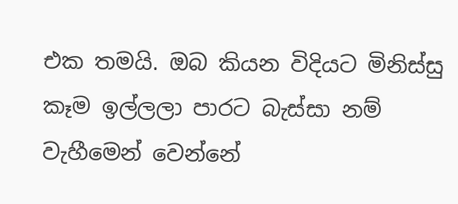එක තමයි. ඔබ කියන විදියට මිනිස්සු කෑම ඉල්ලලා පාරට බැස්සා නම් වැහීමෙන් වෙන්නේ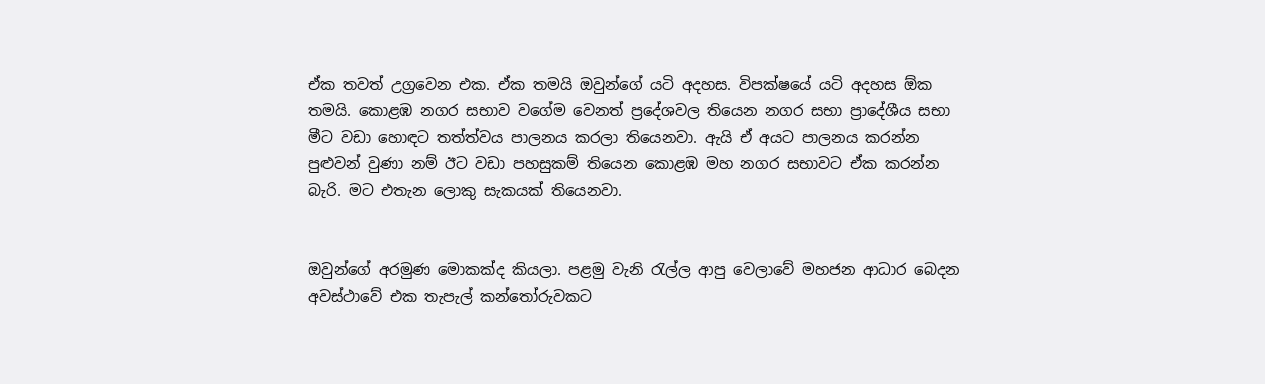ඒක තවත් උග්‍රවෙන එක. ඒක තමයි ඔවුන්ගේ යටි අදහස. විපක්ෂයේ යටි අදහස ඕක තමයි. කොළඹ නගර සභාව වගේම වෙනත් ප්‍රදේශවල තියෙන නගර සභා ප්‍රාදේශීය සභා මීට වඩා හොඳට තත්ත්වය පාලනය කරලා තියෙනවා. ඇයි ඒ අයට පාලනය කරන්න පුළුවන් වුණා නම් ඊට වඩා පහසුකම් තියෙන කොළඹ මහ නගර සභාවට ඒක කරන්න බැරි. මට එතැන ලොකු සැකයක් තියෙනවා.


ඔවුන්ගේ අරමුණ මොකක්ද කියලා. පළමු වැනි රැල්ල ආපු වෙලාවේ මහජන ආධාර බෙදන අවස්ථාවේ එක තැපැල් කන්තෝරුවකට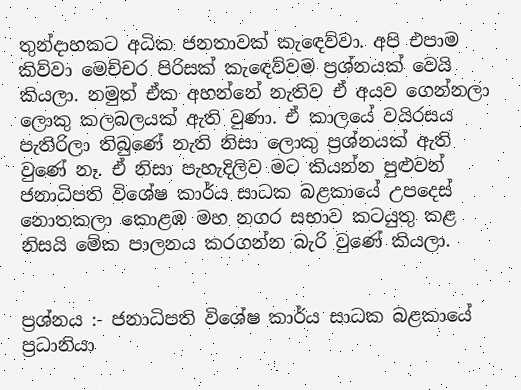තුන්ද‌ාහකට අධික ජනතාවක් කැඳෙව්වා. අපි එපාම කිව්වා මෙච්චර පිරිසක් කැඳෙව්වම ප්‍රශ්නයක් වෙයි කියලා. නමුත් ඒක අහන්නේ නැතිව ඒ අයව ගෙන්නලා ලොකු කලබලයක් ඇති වුණා. ඒ කාලයේ වයිරසය පැතිරිලා තිබුණේ නැති නිසා ලොකු ප්‍රශ්නයක් ඇති වුණේ නෑ. ඒ නිසා පැහැදිලිව මට කියන්න පුළුවන් ජනාධිපති විශේෂ කාර්ය සාධක බළකායේ උපදෙස් නොතකලා කොළඹ මහ නගර සභාව කටයුතු කළ නිසයි මේක පාලනය කරගන්න බැරි වුණේ කියලා.


ප්‍රශ්නය :- ජනාධිපති විශේෂ කාර්ය සාධක බළකායේ ප්‍රධානියා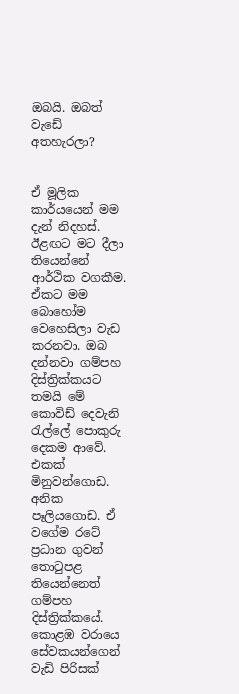ඔබයි. ඔබත් වැඩේ අතහැරලා?


ඒ මූලික කාර්යයෙන් මම දැන් නිදහස්. ඊළඟට මට දීලා තියෙන්නේ ආර්ථික වගකීම. ඒකට මම බොහෝම වෙහෙසිලා වැඩ කරනවා. ඔබ දන්නවා ගම්පහ දිස්ත්‍රික්කයට තමයි මේ කොවිඩ් දෙවැනි රැල්ලේ පොකුරු දෙකම ආවේ. එකක් මිනුවන්ගොඩ. අනික පෑලියගොඩ. ඒ වගේම රටේ ප්‍රධාන ගුවන් තොටුපළ තියෙන්නෙත් ගම්පහ දිස්ත්‍රික්කයේ. කොළඹ වරායෙ සේවකයන්ගෙන් වැඩි පිරිසක්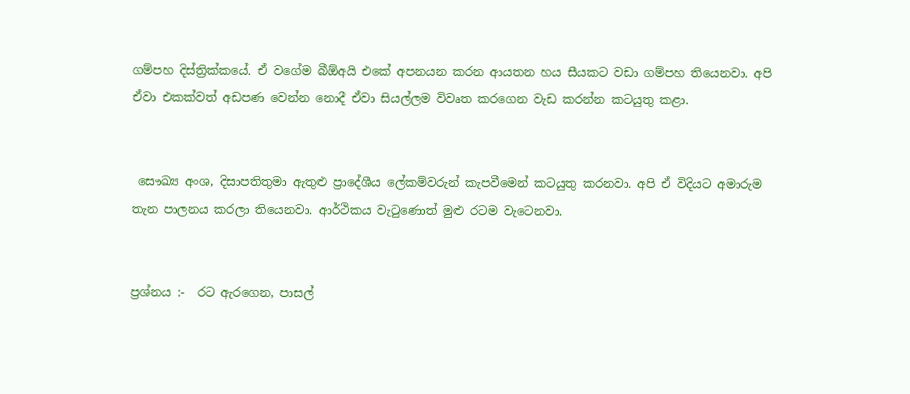ගම්පහ දිස්ත්‍රික්කයේ. ඒ වගේම බීඕඅයි එකේ අපනයන කරන ආයතන හය සීයකට වඩා ගම්පහ තියෙනවා. අපි ඒවා එකක්වත් අඩපණ වෙන්න නොදී ඒවා සියල්ලම විවෘත කරගෙන වැඩ කරන්න කටයුතු කළා.


 සෞඛ්‍ය අංශ, දිසාපතිතුමා ඇතුළු ප්‍රාදේශීය ලේකම්වරුන් කැපවීමෙන් කටයුතු කරනවා. අපි ඒ විදියට අමාරුම තැන පාලනය කරලා තියෙනවා. ආර්ථිකය වැටුණොත් මුළු රටම වැටෙනවා.


ප්‍රශ්නය :-  රට ඇරගෙන, පාසල්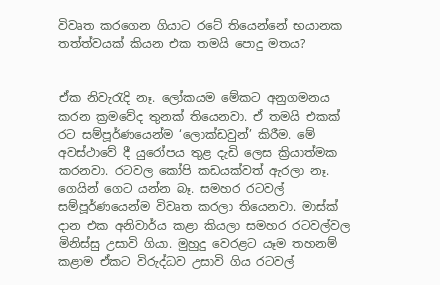විවෘත කරගෙන ගියාට රටේ තියෙන්නේ භයානක තත්ත්වයක් කියන එක තමයි පොදු මතය?


ඒක නිවැරැදි නෑ. ලෝකයම මේකට අනුගමනය කරන ක්‍රමවේද තුනක් තියෙනවා. ඒ තමයි එකක් රට සම්පූර්ණයෙන්ම ‘ලොක්ඩවුන්’ කිරීම. මේ අවස්ථාවේ දී යුරෝපය තුළ දැඩි ලෙස ක්‍රියාත්මක කරනවා. රටවල කෝපි කඩයක්වත් ඇරලා නෑ. ගෙයින් ගෙට යන්න බෑ. සමහර රටවල් සම්පූර්ණයෙන්ම විවෘත කරලා තියෙනවා. මාස්ක් ද‌ාන එක අනිවාර්ය කළා කියලා සමහර රටවල්වල මිනිස්සු උසාවි ගියා. මුහුදු වෙරළට යෑම තහනම් කළාම ඒකට විරුද්ධව උසාවි ගිය රටවල්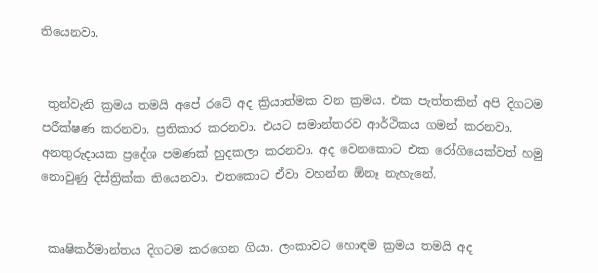තියෙනවා.


 තුන්වැනි ක්‍රමය තමයි අපේ රටේ අද ක්‍රියාත්මක වන ක්‍රමය. එක පැත්තකින් අපි දිගටම පරීක්ෂණ කරනවා. ප්‍රතිකාර කරනවා. එයට සමාන්තරව ආර්ථිකය ගමන් කරනවා. අනතුරුද‌ායක ප්‍රදේශ පමණක් හුදකලා කරනවා. අද වෙනකොට එක රෝගියෙක්වත් හමු නොවුණු දිස්ත්‍රික්ක තියෙනවා. එතකොට ඒවා වහන්න ඕනෑ නැහැනේ.


 කෘෂිකර්මාන්තය දිගටම කරගෙන ගියා. ලංකාවට හොඳම ක්‍රමය තමයි අද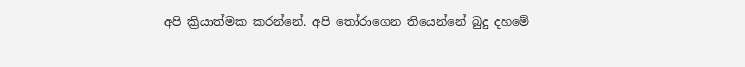අපි ක්‍රියාත්මක කරන්නේ. අපි තෝරාගෙන තියෙන්නේ බුදු දහමේ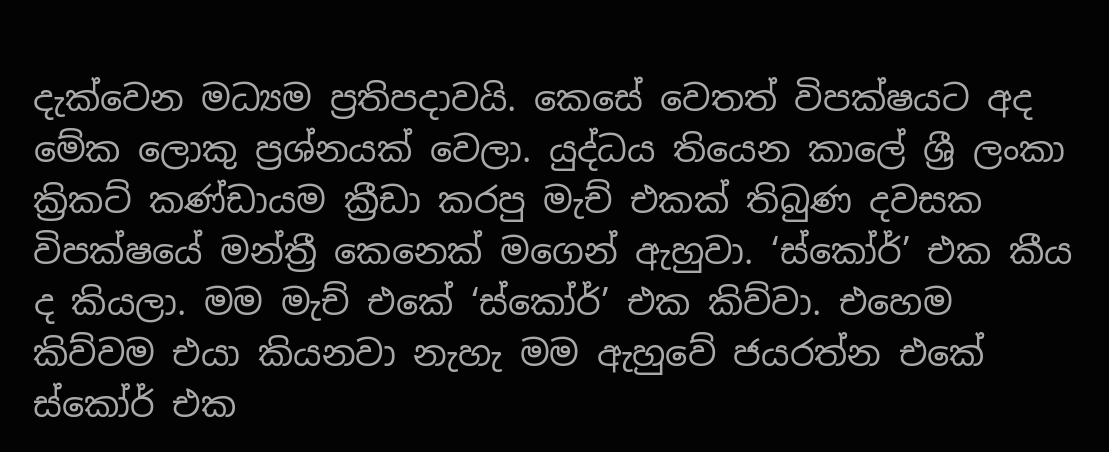දැක්වෙන මධ්‍යම ප්‍රතිපද‌ාවයි. කෙසේ වෙතත් විපක්ෂයට අද මේක ලොකු ප්‍රශ්නයක් වෙලා. යුද්ධය තියෙන කාලේ ශ්‍රී ලංකා ක්‍රිකට් කණ්ඩායම ක්‍රීඩා කරපු මැච් එකක් තිබුණ දවසක විපක්ෂයේ මන්ත්‍රී කෙනෙක් මගෙන් ඇහුවා. ‘ස්කෝර්’ එක කීය ද කියලා. මම මැච් එකේ ‘ස්කෝර්’ එක කිව්වා. එහෙම කිව්වම එයා කියනවා නැහැ මම ඇහුවේ ජයරත්න එකේ ස්කෝර් එක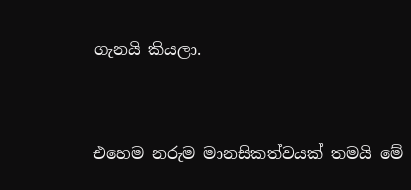ගැනයි කියලා.


එහෙම නරුම මානසිකත්වයක් තමයි මේ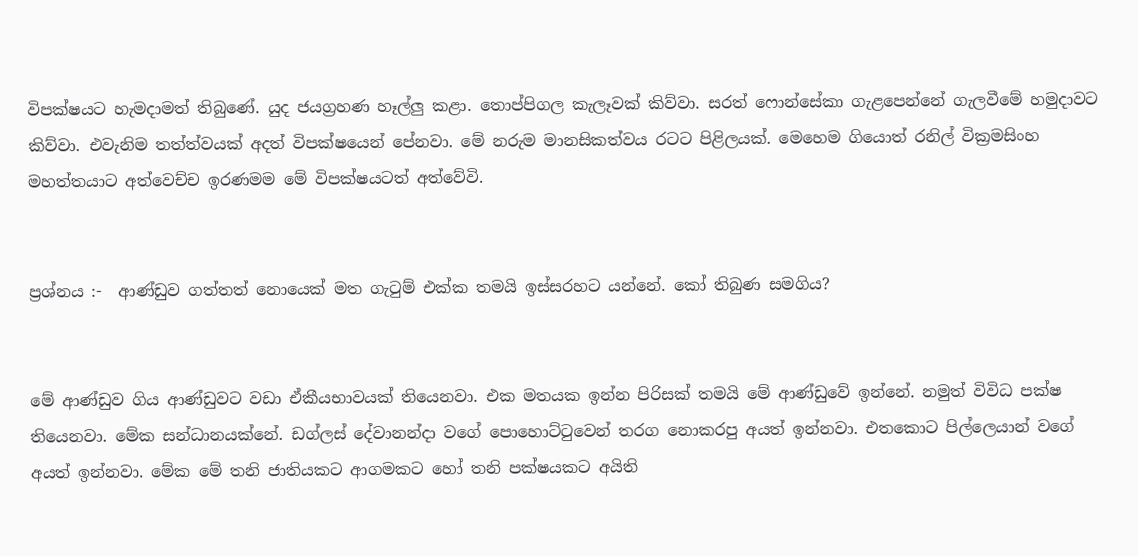විපක්ෂයට හැමද‌ාමත් තිබුණේ. යුද ජයග්‍රහණ හෑල්ලු කළා. තොප්පිගල කැලෑවක් කිව්වා. සරත් ෆොන්සේකා ගැළපෙන්නේ ගැලවීමේ හමුද‌ාවට කිව්වා. එවැනිම තත්ත්වයක් අදත් විපක්ෂයෙන් පේනවා. මේ නරුම මානසිකත්වය රටට පිළිලයක්. මෙහෙම ගියොත් රනිල් වික්‍රමසිංහ මහත්තයාට අත්වෙච්ච ඉරණමම මේ විපක්ෂයටත් අත්වේවි.


ප්‍රශ්නය :-  ආණ්ඩුව ගත්තත් නොයෙක් මත ගැටුම් එක්ක තමයි ඉස්සරහට යන්නේ. කෝ තිබුණ සමගිය?


මේ ආණ්ඩුව ගිය ආණ්ඩුවට වඩා ඒකීයභාවයක් තියෙනවා. එක මතයක ඉන්න පිරිසක් තමයි මේ ආණ්ඩුවේ ඉන්නේ. නමුත් විවිධ පක්ෂ තියෙනවා. මේක සන්ධානයක්නේ. ඩග්ලස් දේවානන්ද‌ා වගේ පොහොට්ටුවෙන් තරග නොකරපු අයත් ඉන්නවා. එතකොට පිල්ලෙයාන් වගේ අයත් ඉන්නවා. මේක මේ තනි ජාතියකට ආගමකට හෝ තනි පක්ෂයකට අයිති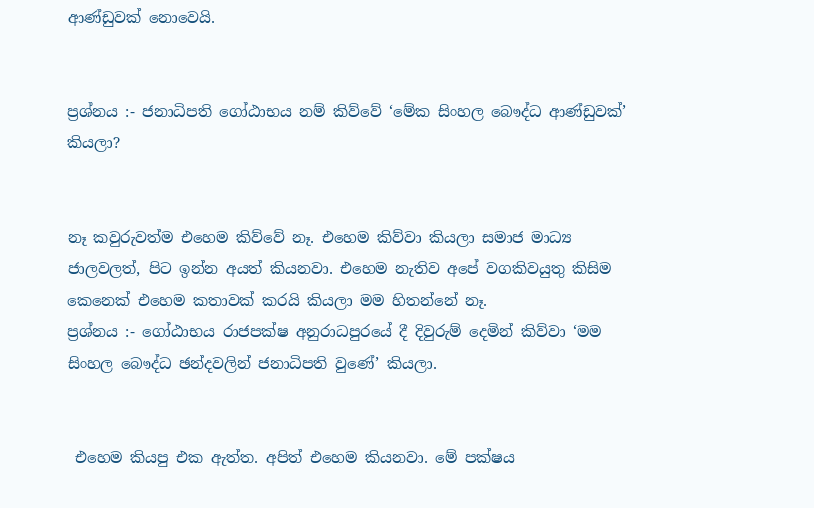ආණ්ඩුවක් නොවෙයි.


ප්‍රශ්නය :- ජනාධිපති ගෝඨාභය නම් කිව්වේ ‘මේක සිංහල බෞද්ධ ආණ්ඩුවක්’ කියලා?


නෑ කවුරුවත්ම එහෙම කිව්වේ නෑ. එහෙම කිව්වා කියලා සමාජ මාධ්‍ය ජාලවලත්, පිට ඉන්න අයත් කියනවා. එහෙම නැතිව අපේ වගකිවයුතු කිසිම කෙනෙක් එහෙම කතාවක් කරයි කියලා මම හිතන්නේ නෑ.
ප්‍රශ්නය :- ගෝඨාභය රාජපක්ෂ අනුරාධපුරයේ දී දිවුරුම් දෙමින් කිව්වා ‘මම සිංහල බෞද්ධ ඡන්දවලින් ජනාධිපති වුණේ’ කියලා.


 එහෙම කියපු එක ඇත්ත. අපිත් එහෙම කියනවා. මේ පක්ෂය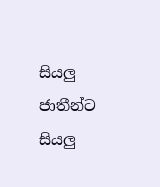සියලු ජාතීන්ට සියලු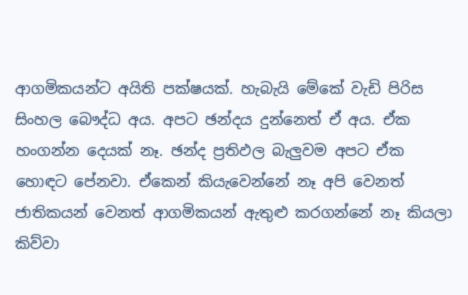ආගමිකයන්ට අයිති පක්ෂයක්. හැබැයි මේකේ වැඩි පිරිස සිංහල බෞද්ධ අය. අපට ඡන්දය දුන්නෙත් ඒ අය. ඒක හංගන්න දෙයක් නෑ. ඡන්ද ප්‍රතිඵල බැලුවම අපට ඒක හොඳට පේනවා. ඒකෙන් කියැවෙන්නේ නෑ අපි වෙනත් ජාතිකයන් වෙනත් ආගමිකයන් ඇතුළු කරගන්නේ නෑ කියලා කිව්වා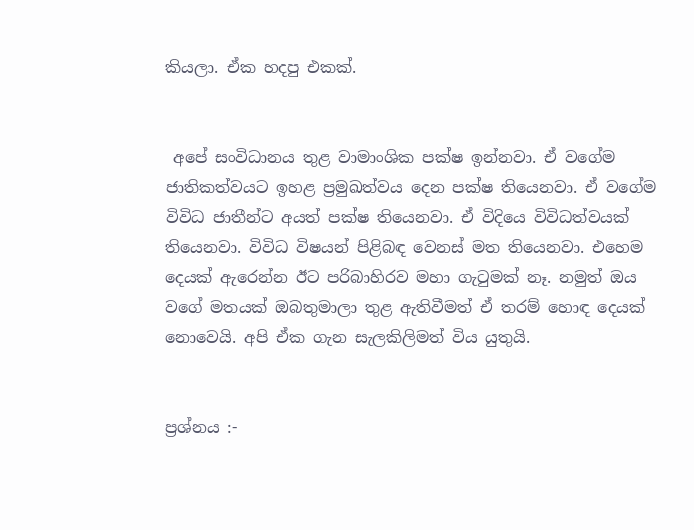කියලා. ඒක හදපු එකක්.


 අපේ සංවිධානය තුළ වාමාංශික පක්ෂ ඉන්නවා. ඒ වගේම ජාතිකත්වයට ඉහළ ප්‍රමුඛත්වය දෙන පක්ෂ තියෙනවා. ඒ වගේම විවිධ ජාතීන්ට අයත් පක්ෂ තියෙනවා. ඒ විදියෙ විවිධත්වයක් තියෙනවා. විවිධ විෂයන් පිළිබඳ වෙනස් මත තියෙනවා. එහෙම දෙයක් ඇරෙන්න ඊට පරිබාහිරව මහා ගැටුමක් නෑ. නමුත් ඔය වගේ මතයක් ඔබතුමාලා තුළ ඇතිවීමත් ඒ තරම් හොඳ දෙයක් නොවෙයි. අපි ඒක ගැන සැලකිලිමත් විය යුතුයි.


ප්‍රශ්නය :-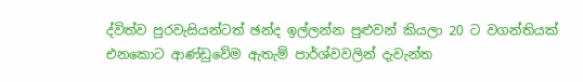ද්විත්ව පුරවැසියන්ටත් ඡන්ද ඉල්ලන්න පුළුවන් කියලා 20 ට වගන්තියක් එනකොට ආණ්ඩුවේම ඇතැම් පාර්ශ්වවලින් දැවැන්ත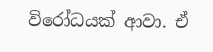විරෝධයක් ආවා. ඒ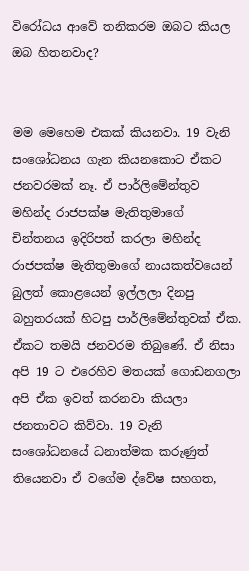විරෝධය ආවේ තනිකරම ඔබට කියල ඔබ හිතනවාද?


මම මෙහෙම එකක් කියනවා. 19 වැනි සංශෝධනය ගැන කියනකොට ඒකට ජනවරමක් නෑ. ඒ පාර්ලිමේන්තුව මහින්ද රාජපක්ෂ මැතිතුමාගේ චින්තනය ඉදිරිපත් කරලා මහින්ද රාජපක්ෂ මැතිතුමාගේ නායකත්වයෙන් බුලත් කොළයෙන් ඉල්ලලා දිනපු බහුතරයක් හිටපු පාර්ලිමේන්තුවක් ඒක. ඒකට තමයි ජනවරම තිබුණේ. ඒ නිසා අපි 19 ට එරෙහිව මතයක් ගොඩනගලා අපි ඒක ඉවත් කරනවා කියලා ජනතාවට කිව්වා. 19 වැනි සංශෝධනයේ ධනාත්මක කරුණුත් තියෙනවා ඒ වගේම ද්වේෂ සහගත,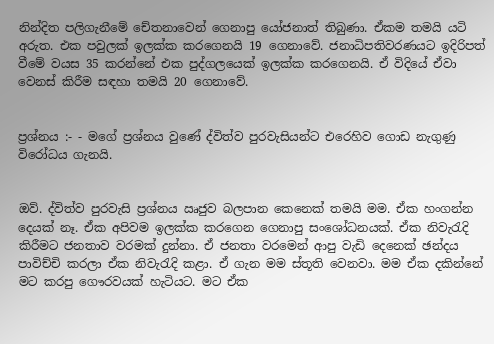නින්දිත පලිගැනීමේ චේතනාවෙන් ගෙනාපු යෝජනාත් තිබුණා. ඒකම තමයි යටි අරුත. එක පවුලක් ඉලක්ක කරගෙනයි 19 ගෙනාවේ. ජනාධිපතිවරණයට ඉදිරිපත් වීමේ වයස 35 කරන්නේ එක පුද්ගලයෙක් ඉලක්ක කරගෙනයි. ඒ විදියේ ඒවා වෙනස් කිරීම සඳහා තමයි 20 ගෙනාවේ.


ප්‍රශ්නය :- - මගේ ප්‍රශ්නය වුණේ ද්විත්ව පුරවැසියන්ට එරෙහිව ගොඩ නැගුණු විරෝධය ගැනයි.


ඔව්. ද්විත්ව පුරවැසි ප්‍රශ්නය ඍජුව බලපාන කෙනෙක් තමයි මම. ඒක හංගන්න දෙයක් නෑ. ඒක අපිවම ඉලක්ක කරගෙන ගෙනාපු සංශෝධනයක්. ඒක නිවැරැදි කිරීමට ජනතාව වරමක් දුන්නා. ඒ ජනතා වරමෙන් ආපු වැඩි දෙනෙක් ඡන්දය පාවිච්චි කරලා ඒක නිවැරැදි කළා. ඒ ගැන මම ස්තූති වෙනවා. මම ඒක දකින්නේ මට කරපු ගෞරවයක් හැටියට. මට ඒක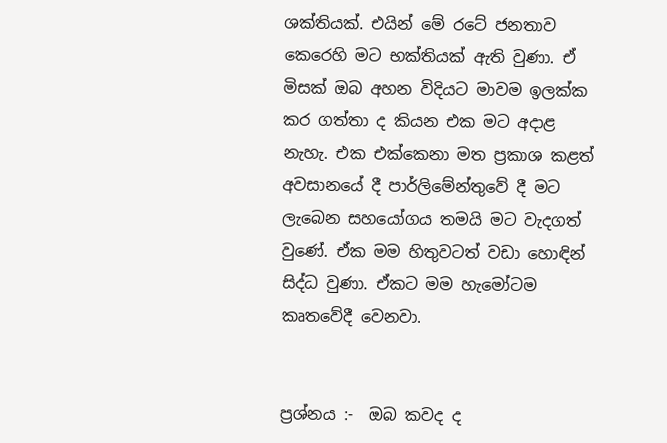ශක්තියක්. එයින් මේ රටේ ජනතාව කෙරෙහි මට භක්තියක් ඇති වුණා. ඒ මිසක් ඔබ අහන විදියට මාවම ඉලක්ක කර ගත්තා ද කියන එක මට අද‌ාළ නැහැ. එක එක්කෙනා මත ප්‍රකාශ කළත් අවසානයේ දී පාර්ලිමේන්තුවේ දී මට ලැබෙන සහයෝගය තමයි මට වැදගත් වුණේ. ඒක මම හිතුවටත් වඩා හොඳින් සිද්ධ වුණා. ඒකට මම හැමෝටම කෘතවේදී වෙනවා.


ප්‍රශ්නය :-  ඔබ කවද ද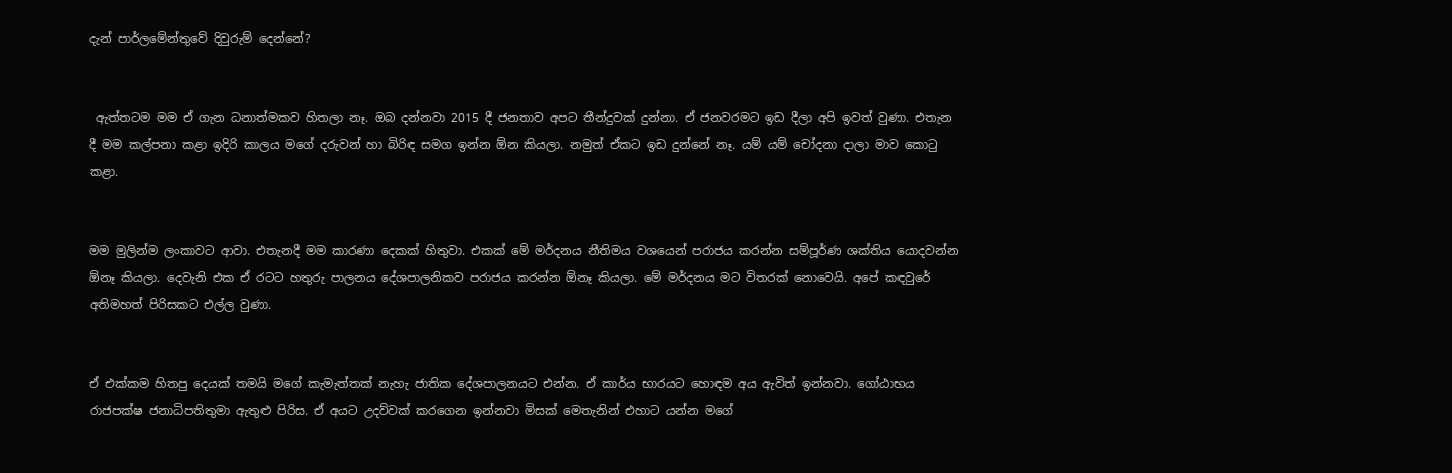දැන් පාර්ලමේන්තුවේ දිවුරුම් දෙන්නේ?


 ඇත්තටම මම ඒ ගැන ධනාත්මකව හිතලා නෑ. ඔබ දන්නවා 2015 දී ජනතාව අපට තීන්දුවක් දුන්නා. ඒ ජනවරමට ඉඩ දීලා අපි ඉවත් වුණා. එතැන දී මම කල්පනා කළා ඉදිරි කාලය මගේ දරුවන් හා බිරිඳ සමග ඉන්න ඕන කියලා. නමුත් ඒකට ඉඩ දුන්නේ නෑ. යම් යම් චෝදනා ද‌ාලා මාව කොටු කළා.


මම මුලින්ම ලංකාවට ආවා. එතැනදී මම කාරණා දෙකක් හිතුවා. එකක් මේ මර්දනය නීතිමය වශයෙන් පරාජය කරන්න සම්පූර්ණ ශක්තිය යොදවන්න ඕනෑ කියලා. දෙවැනි එක ඒ රටට හතුරු පාලනය දේශපාලනිකව පරාජය කරන්න ඕනෑ කියලා. මේ මර්දනය මට විතරක් නොවෙයි. අපේ කඳවුරේ අතිමහත් පිරිසකට එල්ල වුණා.


ඒ එක්කම හිතපු දෙයක් තමයි මගේ කැමැත්තක් නැහැ ජාතික දේශපාලනයට එන්න. ඒ කාර්ය භාරයට හොඳම අය ඇවිත් ඉන්නවා. ගෝඨාභය රාජපක්ෂ ජනාධිපතිතුමා ඇතුළු පිරිස. ඒ අයට උදව්වක් කරගෙන ඉන්නවා මිසක් මෙතැනින් එහාට යන්න මගේ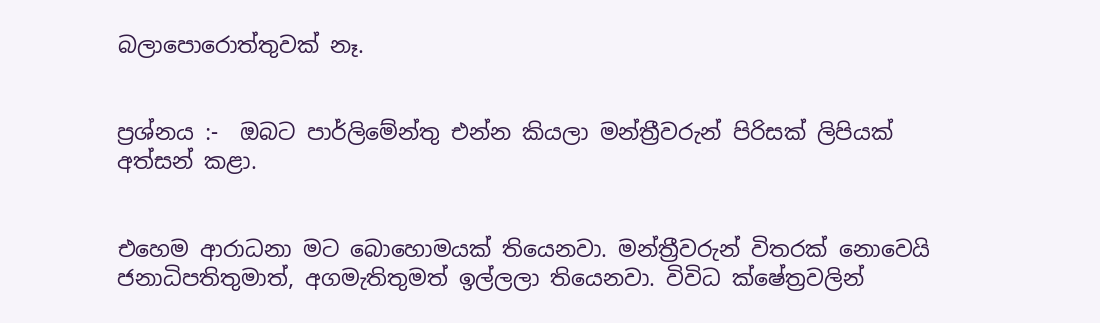බලාපොරොත්තුවක් නෑ.


ප්‍රශ්නය :-  ඔබට පාර්ලිමේන්තු එන්න කියලා මන්ත්‍රීවරුන් පිරිසක් ලිපියක් අත්සන් කළා.


එහෙම ආරාධනා මට බොහොමයක් තියෙනවා. මන්ත්‍රීවරුන් විතරක් නොවෙයි ජනාධිපතිතුමාත්, අගමැතිතුමත් ඉල්ලලා තියෙනවා. විවිධ ක්ෂේත්‍රවලින්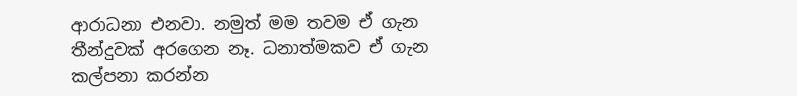ආරාධනා එනවා. නමුත් මම තවම ඒ ගැන තීන්දුවක් අරගෙන නෑ. ධනාත්මකව ඒ ගැන කල්පනා කරන්න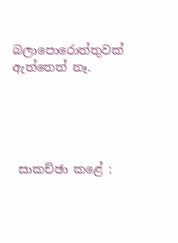බලාපොරොත්තුවක් ඇත්තෙත් නෑ.





 සාකච්ඡා කළේ :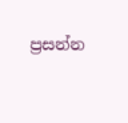ප්‍රසන්න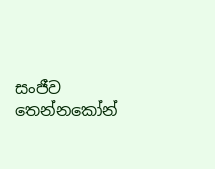සංජීව තෙන්නකෝන්